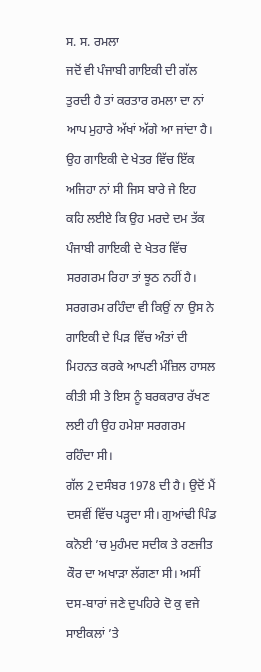ਸ. ਸ. ਰਮਲਾ
ਜਦੋਂ ਵੀ ਪੰਜਾਬੀ ਗਾਇਕੀ ਦੀ ਗੱਲ ਤੁਰਦੀ ਹੈ ਤਾਂ ਕਰਤਾਰ ਰਮਲਾ ਦਾ ਨਾਂ ਆਪ ਮੁਹਾਰੇ ਅੱਖਾਂ ਅੱਗੇ ਆ ਜਾਂਦਾ ਹੈ। ਉਹ ਗਾਇਕੀ ਦੇ ਖੇਤਰ ਵਿੱਚ ਇੱਕ ਅਜਿਹਾ ਨਾਂ ਸੀ ਜਿਸ ਬਾਰੇ ਜੇ ਇਹ ਕਹਿ ਲਈਏ ਕਿ ਉਹ ਮਰਦੇ ਦਮ ਤੱਕ ਪੰਜਾਬੀ ਗਾਇਕੀ ਦੇ ਖੇਤਰ ਵਿੱਚ ਸਰਗਰਮ ਰਿਹਾ ਤਾਂ ਝੂਠ ਨਹੀਂ ਹੈ। ਸਰਗਰਮ ਰਹਿੰਦਾ ਵੀ ਕਿਉਂ ਨਾ ਉਸ ਨੇ ਗਾਇਕੀ ਦੇ ਪਿੜ ਵਿੱਚ ਅੰਤਾਂ ਦੀ ਮਿਹਨਤ ਕਰਕੇ ਆਪਣੀ ਮੰਜ਼ਿਲ ਹਾਸਲ ਕੀਤੀ ਸੀ ਤੇ ਇਸ ਨੂੰ ਬਰਕਰਾਰ ਰੱਖਣ ਲਈ ਹੀ ਉਹ ਹਮੇਸ਼ਾ ਸਰਗਰਮ ਰਹਿੰਦਾ ਸੀ।
ਗੱਲ 2 ਦਸੰਬਰ 1978 ਦੀ ਹੈ। ਉਦੋਂ ਮੈਂ ਦਸਵੀਂ ਵਿੱਚ ਪੜ੍ਹਦਾ ਸੀ। ਗੁਆਂਢੀ ਪਿੰਡ ਕਨੋਈ ’ਚ ਮੁਹੰਮਦ ਸਦੀਕ ਤੇ ਰਣਜੀਤ ਕੌਰ ਦਾ ਅਖਾੜਾ ਲੱਗਣਾ ਸੀ। ਅਸੀਂ ਦਸ-ਬਾਰਾਂ ਜਣੇ ਦੁਪਹਿਰੇ ਦੋ ਕੁ ਵਜੇ ਸਾਈਕਲਾਂ ’ਤੇ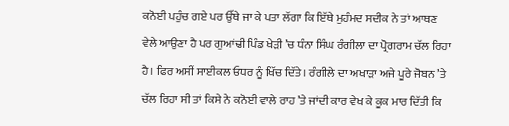ਕਨੋਈ ਪਹੁੰਚ ਗਏ ਪਰ ਉੱਥੇ ਜਾ ਕੇ ਪਤਾ ਲੱਗਾ ਕਿ ਇੱਥੇ ਮੁਹੰਮਦ ਸਦੀਕ ਨੇ ਤਾਂ ਆਥਣ ਵੇਲੇ ਆਉਣਾ ਹੈ ਪਰ ਗੁਆਂਢੀ ਪਿੰਡ ਖੇੜੀ ’ਚ ਧੰਨਾ ਸਿੰਘ ਰੰਗੀਲਾ ਦਾ ਪ੍ਰੋਗਰਾਮ ਚੱਲ ਰਿਹਾ ਹੈ। ਫਿਰ ਅਸੀਂ ਸਾਈਕਲ ਓਧਰ ਨੂੰ ਖਿੱਚ ਦਿੱਤੇ। ਰੰਗੀਲੇ ਦਾ ਅਖਾੜਾ ਅਜੇ ਪੂਰੇ ਜੋਬਨ ’ਤੇ ਚੱਲ ਰਿਹਾ ਸੀ ਤਾਂ ਕਿਸੇ ਨੇ ਕਨੋਈ ਵਾਲੇ ਰਾਹ ’ਤੇ ਜਾਂਦੀ ਕਾਰ ਵੇਖ ਕੇ ਕੂਕ ਮਾਰ ਦਿੱਤੀ ਕਿ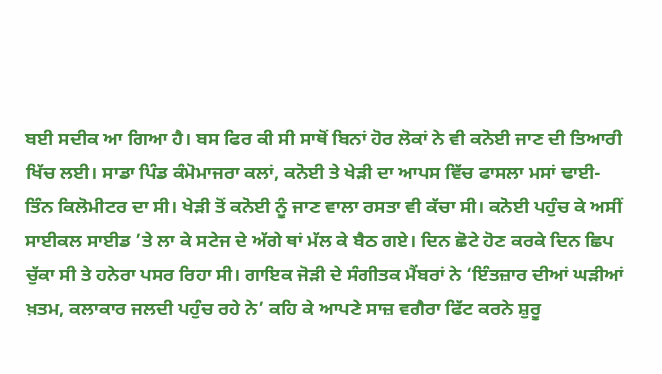ਬਈ ਸਦੀਕ ਆ ਗਿਆ ਹੈ। ਬਸ ਫਿਰ ਕੀ ਸੀ ਸਾਥੋਂ ਬਿਨਾਂ ਹੋਰ ਲੋਕਾਂ ਨੇ ਵੀ ਕਨੋਈ ਜਾਣ ਦੀ ਤਿਆਰੀ ਖਿੱਚ ਲਈ। ਸਾਡਾ ਪਿੰਡ ਕੰਮੋਮਾਜਰਾ ਕਲਾਂ, ਕਨੋਈ ਤੇ ਖੇੜੀ ਦਾ ਆਪਸ ਵਿੱਚ ਫਾਸਲਾ ਮਸਾਂ ਢਾਈ-ਤਿੰਨ ਕਿਲੋਮੀਟਰ ਦਾ ਸੀ। ਖੇੜੀ ਤੋਂ ਕਨੋਈ ਨੂੰ ਜਾਣ ਵਾਲਾ ਰਸਤਾ ਵੀ ਕੱਚਾ ਸੀ। ਕਨੋਈ ਪਹੁੰਚ ਕੇ ਅਸੀਂ ਸਾਈਕਲ ਸਾਈਡ ’ਤੇ ਲਾ ਕੇ ਸਟੇਜ ਦੇ ਅੱਗੇ ਥਾਂ ਮੱਲ ਕੇ ਬੈਠ ਗਏ। ਦਿਨ ਛੋਟੇ ਹੋਣ ਕਰਕੇ ਦਿਨ ਛਿਪ ਚੁੱਕਾ ਸੀ ਤੇ ਹਨੇਰਾ ਪਸਰ ਰਿਹਾ ਸੀ। ਗਾਇਕ ਜੋੜੀ ਦੇ ਸੰਗੀਤਕ ਮੈਂਬਰਾਂ ਨੇ ‘ਇੰਤਜ਼ਾਰ ਦੀਆਂ ਘੜੀਆਂ ਖ਼ਤਮ, ਕਲਾਕਾਰ ਜਲਦੀ ਪਹੁੰਚ ਰਹੇ ਨੇ’ ਕਹਿ ਕੇ ਆਪਣੇ ਸਾਜ਼ ਵਗੈਰਾ ਫਿੱਟ ਕਰਨੇ ਸ਼ੁਰੂ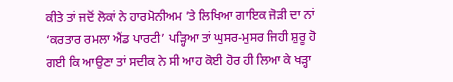ਕੀਤੇ ਤਾਂ ਜਦੋਂ ਲੋਕਾਂ ਨੇ ਹਾਰਮੋਨੀਅਮ ’ਤੇ ਲਿਖਿਆ ਗਾਇਕ ਜੋੜੀ ਦਾ ਨਾਂ ‘ਕਰਤਾਰ ਰਮਲਾ ਐਂਡ ਪਾਰਟੀ’ ਪੜ੍ਹਿਆ ਤਾਂ ਘੁਸਰ-ਮੁਸਰ ਜਿਹੀ ਸ਼ੁਰੂ ਹੋ ਗਈ ਕਿ ਆਉਣਾ ਤਾਂ ਸਦੀਕ ਨੇ ਸੀ ਆਹ ਕੋਈ ਹੋਰ ਹੀ ਲਿਆ ਕੇ ਖੜ੍ਹਾ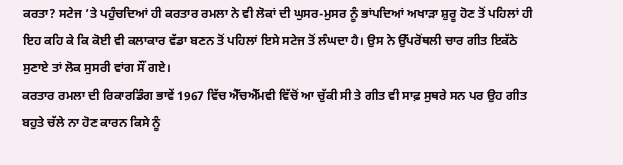ਕਰਤਾ? ਸਟੇਜ ’ਤੇ ਪਹੁੰਚਦਿਆਂ ਹੀ ਕਰਤਾਰ ਰਮਲਾ ਨੇ ਵੀ ਲੋਕਾਂ ਦੀ ਘੁਸਰ-ਮੁਸਰ ਨੂੰ ਭਾਂਪਦਿਆਂ ਅਖਾੜਾ ਸ਼ੁਰੂ ਹੋਣ ਤੋਂ ਪਹਿਲਾਂ ਹੀ ਇਹ ਕਹਿ ਕੇ ਕਿ ਕੋਈ ਵੀ ਕਲਾਕਾਰ ਵੱਡਾ ਬਣਨ ਤੋਂ ਪਹਿਲਾਂ ਇਸੇ ਸਟੇਜ ਤੋਂ ਲੰਘਦਾ ਹੈ। ਉਸ ਨੇ ਉੱਪਰੋਂਥਲੀ ਚਾਰ ਗੀਤ ਇਕੱਠੇ ਸੁਣਾਏ ਤਾਂ ਲੋਕ ਸੁਸਰੀ ਵਾਂਗ ਸੌਂ ਗਏ।
ਕਰਤਾਰ ਰਮਲਾ ਦੀ ਰਿਕਾਰਡਿੰਗ ਭਾਵੇਂ 1967 ਵਿੱਚ ਐੱਚਐੱਮਵੀ ਵਿੱਚੋਂ ਆ ਚੁੱਕੀ ਸੀ ਤੇ ਗੀਤ ਵੀ ਸਾਫ਼ ਸੁਥਰੇ ਸਨ ਪਰ ਉਹ ਗੀਤ ਬਹੁਤੇ ਚੱਲੇ ਨਾ ਹੋਣ ਕਾਰਨ ਕਿਸੇ ਨੂੰ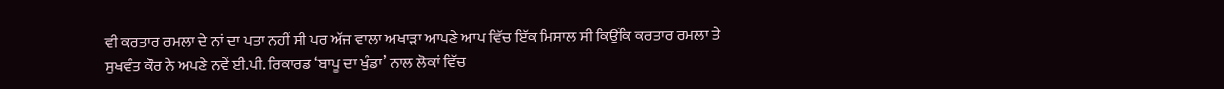ਵੀ ਕਰਤਾਰ ਰਮਲਾ ਦੇ ਨਾਂ ਦਾ ਪਤਾ ਨਹੀਂ ਸੀ ਪਰ ਅੱਜ ਵਾਲਾ ਅਖਾੜਾ ਆਪਣੇ ਆਪ ਵਿੱਚ ਇੱਕ ਮਿਸਾਲ ਸੀ ਕਿਉਂਕਿ ਕਰਤਾਰ ਰਮਲਾ ਤੇ ਸੁਖਵੰਤ ਕੌਰ ਨੇ ਅਪਣੇ ਨਵੇਂ ਈ.ਪੀ. ਰਿਕਾਰਡ ‘ਬਾਪੂ ਦਾ ਖੁੰਡਾ’ ਨਾਲ ਲੋਕਾਂ ਵਿੱਚ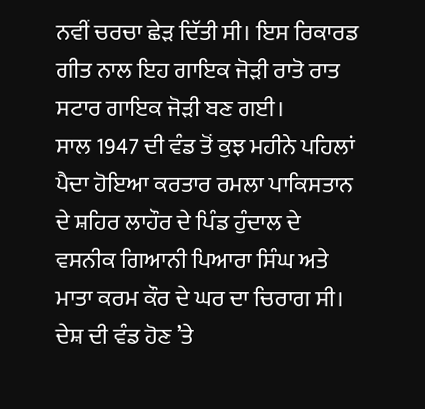ਨਵੀਂ ਚਰਚਾ ਛੇੜ ਦਿੱਤੀ ਸੀ। ਇਸ ਰਿਕਾਰਡ ਗੀਤ ਨਾਲ ਇਹ ਗਾਇਕ ਜੋੜੀ ਰਾਤੋ ਰਾਤ ਸਟਾਰ ਗਾਇਕ ਜੋੜੀ ਬਣ ਗਈ।
ਸਾਲ 1947 ਦੀ ਵੰਡ ਤੋਂ ਕੁਝ ਮਹੀਨੇ ਪਹਿਲਾਂ ਪੈਦਾ ਹੋਇਆ ਕਰਤਾਰ ਰਮਲਾ ਪਾਕਿਸਤਾਨ ਦੇ ਸ਼ਹਿਰ ਲਾਹੌਰ ਦੇ ਪਿੰਡ ਹੁੰਦਾਲ ਦੇ ਵਸਨੀਕ ਗਿਆਨੀ ਪਿਆਰਾ ਸਿੰਘ ਅਤੇ ਮਾਤਾ ਕਰਮ ਕੌਰ ਦੇ ਘਰ ਦਾ ਚਿਰਾਗ ਸੀ। ਦੇਸ਼ ਦੀ ਵੰਡ ਹੋਣ ’ਤੇ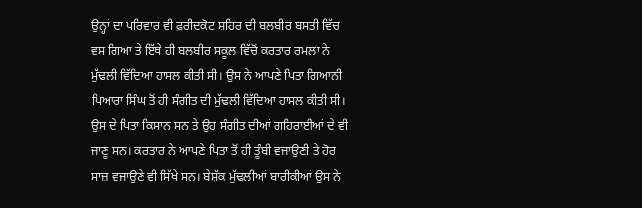ਉਨ੍ਹਾਂ ਦਾ ਪਰਿਵਾਰ ਵੀ ਫ਼ਰੀਦਕੋਟ ਸ਼ਹਿਰ ਦੀ ਬਲਬੀਰ ਬਸਤੀ ਵਿੱਚ ਵਸ ਗਿਆ ਤੇ ਇੱਥੇ ਹੀ ਬਲਬੀਰ ਸਕੂਲ ਵਿੱਚੋਂ ਕਰਤਾਰ ਰਮਲਾ ਨੇ ਮੁੱਢਲੀ ਵਿੱਦਿਆ ਹਾਸਲ ਕੀਤੀ ਸੀ। ਉਸ ਨੇ ਆਪਣੇ ਪਿਤਾ ਗਿਆਨੀ ਪਿਆਰਾ ਸਿੰਘ ਤੋਂ ਹੀ ਸੰਗੀਤ ਦੀ ਮੁੱਢਲੀ ਵਿੱਦਿਆ ਹਾਸਲ ਕੀਤੀ ਸੀ। ਉਸ ਦੇ ਪਿਤਾ ਕਿਸਾਨ ਸਨ ਤੇ ਉਹ ਸੰਗੀਤ ਦੀਆਂ ਗਹਿਰਾਈਆਂ ਦੇ ਵੀ ਜਾਣੂ ਸਨ। ਕਰਤਾਰ ਨੇ ਆਪਣੇ ਪਿਤਾ ਤੋਂ ਹੀ ਤੂੰਬੀ ਵਜਾਉਣੀ ਤੇ ਹੋਰ ਸਾਜ਼ ਵਜਾਉਣੇ ਵੀ ਸਿੱਖੇ ਸਨ। ਬੇਸ਼ੱਕ ਮੁੱਢਲੀਆਂ ਬਾਰੀਕੀਆਂ ਉਸ ਨੇ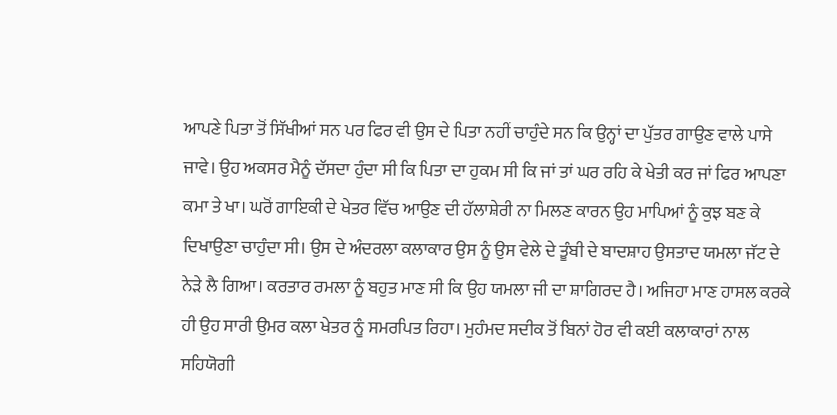ਆਪਣੇ ਪਿਤਾ ਤੋਂ ਸਿੱਖੀਆਂ ਸਨ ਪਰ ਫਿਰ ਵੀ ਉਸ ਦੇ ਪਿਤਾ ਨਹੀਂ ਚਾਹੁੰਦੇ ਸਨ ਕਿ ਉਨ੍ਹਾਂ ਦਾ ਪੁੱਤਰ ਗਾਉਣ ਵਾਲੇ ਪਾਸੇ ਜਾਵੇ। ਉਹ ਅਕਸਰ ਮੈਨੂੰ ਦੱਸਦਾ ਹੁੰਦਾ ਸੀ ਕਿ ਪਿਤਾ ਦਾ ਹੁਕਮ ਸੀ ਕਿ ਜਾਂ ਤਾਂ ਘਰ ਰਹਿ ਕੇ ਖੇਤੀ ਕਰ ਜਾਂ ਫਿਰ ਆਪਣਾ ਕਮਾ ਤੇ ਖਾ। ਘਰੋਂ ਗਾਇਕੀ ਦੇ ਖੇਤਰ ਵਿੱਚ ਆਉਣ ਦੀ ਹੱਲਾਸ਼ੇਰੀ ਨਾ ਮਿਲਣ ਕਾਰਨ ਉਹ ਮਾਪਿਆਂ ਨੂੰ ਕੁਝ ਬਣ ਕੇ ਦਿਖਾਉਣਾ ਚਾਹੁੰਦਾ ਸੀ। ਉਸ ਦੇ ਅੰਦਰਲਾ ਕਲਾਕਾਰ ਉਸ ਨੂੰ ਉਸ ਵੇਲੇ ਦੇ ਤੂੰਬੀ ਦੇ ਬਾਦਸ਼ਾਹ ਉਸਤਾਦ ਯਮਲਾ ਜੱਟ ਦੇ ਨੇੜੇ ਲੈ ਗਿਆ। ਕਰਤਾਰ ਰਮਲਾ ਨੂੰ ਬਹੁਤ ਮਾਣ ਸੀ ਕਿ ਉਹ ਯਮਲਾ ਜੀ ਦਾ ਸ਼ਾਗਿਰਦ ਹੈ। ਅਜਿਹਾ ਮਾਣ ਹਾਸਲ ਕਰਕੇ ਹੀ ਉਹ ਸਾਰੀ ਉਮਰ ਕਲਾ ਖੇਤਰ ਨੂੰ ਸਮਰਪਿਤ ਰਿਹਾ। ਮੁਹੰਮਦ ਸਦੀਕ ਤੋਂ ਬਿਨਾਂ ਹੋਰ ਵੀ ਕਈ ਕਲਾਕਾਰਾਂ ਨਾਲ ਸਹਿਯੋਗੀ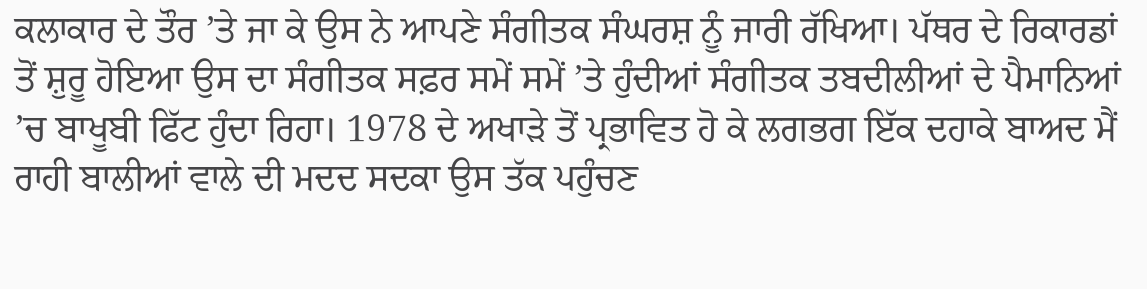ਕਲਾਕਾਰ ਦੇ ਤੌਰ ’ਤੇ ਜਾ ਕੇ ਉਸ ਨੇ ਆਪਣੇ ਸੰਗੀਤਕ ਸੰਘਰਸ਼ ਨੂੰ ਜਾਰੀ ਰੱਖਿਆ। ਪੱਥਰ ਦੇ ਰਿਕਾਰਡਾਂ ਤੋਂ ਸ਼ੁਰੂ ਹੋਇਆ ਉਸ ਦਾ ਸੰਗੀਤਕ ਸਫ਼ਰ ਸਮੇਂ ਸਮੇਂ ’ਤੇ ਹੁੰਦੀਆਂ ਸੰਗੀਤਕ ਤਬਦੀਲੀਆਂ ਦੇ ਪੈਮਾਨਿਆਂ ’ਚ ਬਾਖੂਬੀ ਫਿੱਟ ਹੁੰਦਾ ਰਿਹਾ। 1978 ਦੇ ਅਖਾੜੇ ਤੋਂ ਪ੍ਰਭਾਵਿਤ ਹੋ ਕੇ ਲਗਭਗ ਇੱਕ ਦਹਾਕੇ ਬਾਅਦ ਮੈਂ ਰਾਹੀ ਬਾਲੀਆਂ ਵਾਲੇ ਦੀ ਮਦਦ ਸਦਕਾ ਉਸ ਤੱਕ ਪਹੁੰਚਣ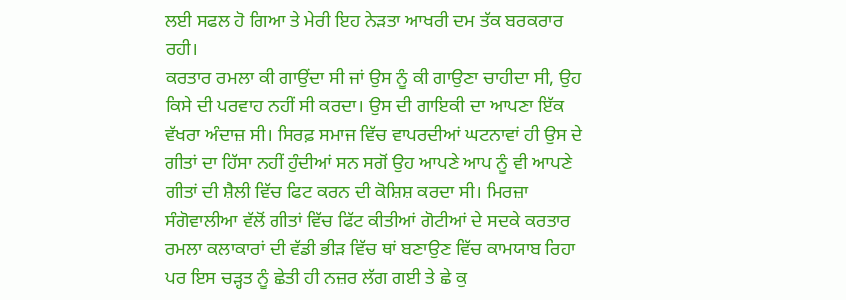ਲਈ ਸਫਲ ਹੋ ਗਿਆ ਤੇ ਮੇਰੀ ਇਹ ਨੇੜਤਾ ਆਖਰੀ ਦਮ ਤੱਕ ਬਰਕਰਾਰ ਰਹੀ।
ਕਰਤਾਰ ਰਮਲਾ ਕੀ ਗਾਉਂਦਾ ਸੀ ਜਾਂ ਉਸ ਨੂੰ ਕੀ ਗਾਉਣਾ ਚਾਹੀਦਾ ਸੀ, ਉਹ ਕਿਸੇ ਦੀ ਪਰਵਾਹ ਨਹੀਂ ਸੀ ਕਰਦਾ। ਉਸ ਦੀ ਗਾਇਕੀ ਦਾ ਆਪਣਾ ਇੱਕ ਵੱਖਰਾ ਅੰਦਾਜ਼ ਸੀ। ਸਿਰਫ਼ ਸਮਾਜ ਵਿੱਚ ਵਾਪਰਦੀਆਂ ਘਟਨਾਵਾਂ ਹੀ ਉਸ ਦੇ ਗੀਤਾਂ ਦਾ ਹਿੱਸਾ ਨਹੀਂ ਹੁੰਦੀਆਂ ਸਨ ਸਗੋਂ ਉਹ ਆਪਣੇ ਆਪ ਨੂੰ ਵੀ ਆਪਣੇ ਗੀਤਾਂ ਦੀ ਸ਼ੈਲੀ ਵਿੱਚ ਫਿਟ ਕਰਨ ਦੀ ਕੋਸ਼ਿਸ਼ ਕਰਦਾ ਸੀ। ਮਿਰਜ਼ਾ ਸੰਗੋਵਾਲੀਆ ਵੱਲੋਂ ਗੀਤਾਂ ਵਿੱਚ ਫਿੱਟ ਕੀਤੀਆਂ ਗੋਟੀਆਂ ਦੇ ਸਦਕੇ ਕਰਤਾਰ ਰਮਲਾ ਕਲਾਕਾਰਾਂ ਦੀ ਵੱਡੀ ਭੀੜ ਵਿੱਚ ਥਾਂ ਬਣਾਉਣ ਵਿੱਚ ਕਾਮਯਾਬ ਰਿਹਾ ਪਰ ਇਸ ਚੜ੍ਹਤ ਨੂੰ ਛੇਤੀ ਹੀ ਨਜ਼ਰ ਲੱਗ ਗਈ ਤੇ ਛੇ ਕੁ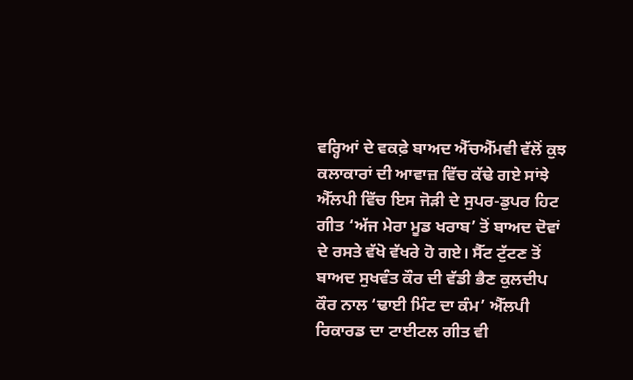ਵਰ੍ਹਿਆਂ ਦੇ ਵਕਫ਼ੇ ਬਾਅਦ ਐੱਚਐੱਮਵੀ ਵੱਲੋਂ ਕੁਝ ਕਲਾਕਾਰਾਂ ਦੀ ਆਵਾਜ਼ ਵਿੱਚ ਕੱਢੇ ਗਏ ਸਾਂਝੇ ਐੱਲਪੀ ਵਿੱਚ ਇਸ ਜੋੜੀ ਦੇ ਸੁਪਰ-ਡੁਪਰ ਹਿਟ ਗੀਤ ‘ਅੱਜ ਮੇਰਾ ਮੂਡ ਖਰਾਬ’ ਤੋਂ ਬਾਅਦ ਦੋਵਾਂ ਦੇ ਰਸਤੇ ਵੱਖੋ ਵੱਖਰੇ ਹੋ ਗਏ। ਸੈੱਟ ਟੁੱਟਣ ਤੋਂ ਬਾਅਦ ਸੁਖਵੰਤ ਕੌਰ ਦੀ ਵੱਡੀ ਭੈਣ ਕੁਲਦੀਪ ਕੌਰ ਨਾਲ ‘ਢਾਈ ਮਿੰਟ ਦਾ ਕੰਮ’ ਐੱਲਪੀ ਰਿਕਾਰਡ ਦਾ ਟਾਈਟਲ ਗੀਤ ਵੀ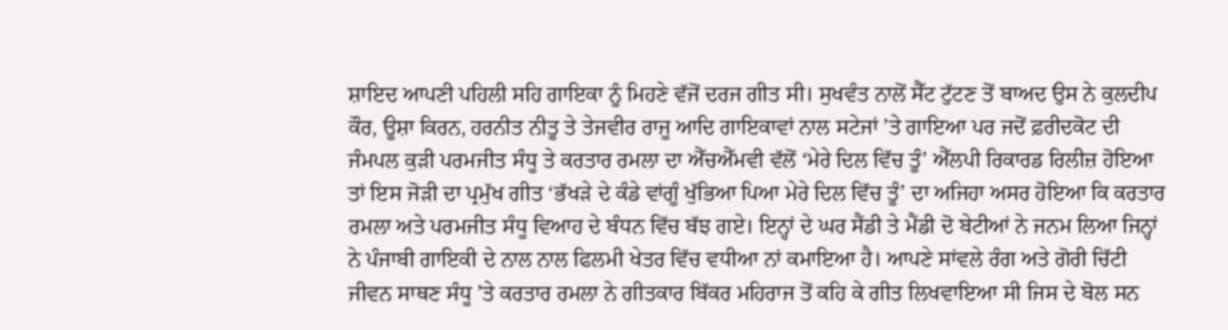ਸ਼ਾਇਦ ਆਪਣੀ ਪਹਿਲੀ ਸਹਿ ਗਾਇਕਾ ਨੂੰ ਮਿਹਣੇ ਵੱਜੋਂ ਦਰਜ ਗੀਤ ਸੀ। ਸੁਖਵੰਤ ਨਾਲੋਂ ਸੈੱਟ ਟੁੱਟਣ ਤੋਂ ਬਾਅਦ ਉਸ ਨੇ ਕੁਲਦੀਪ ਕੌਰ, ਊਸ਼ਾ ਕਿਰਨ, ਹਰਨੀਤ ਨੀਤੂ ਤੇ ਤੇਜਵੀਰ ਰਾਜੂ ਆਦਿ ਗਾਇਕਾਵਾਂ ਨਾਲ ਸਟੇਜਾਂ ’ਤੇ ਗਾਇਆ ਪਰ ਜਦੋਂ ਫ਼ਰੀਦਕੋਟ ਦੀ ਜੰਮਪਲ ਕੁੜੀ ਪਰਮਜੀਤ ਸੰਧੂ ਤੇ ਕਰਤਾਰ ਰਮਲਾ ਦਾ ਐੱਚਐੱਮਵੀ ਵੱਲੋਂ ‘ਮੇਰੇ ਦਿਲ ਵਿੱਚ ਤੂੰ’ ਐੱਲਪੀ ਰਿਕਾਰਡ ਰਿਲੀਜ਼ ਹੋਇਆ ਤਾਂ ਇਸ ਜੋੜੀ ਦਾ ਪ੍ਰਮੁੱਖ ਗੀਤ ‘ਭੱਖੜੇ ਦੇ ਕੰਡੇ ਵਾਂਗੂੰ ਖੁੱਭਿਆ ਪਿਆ ਮੇਰੇ ਦਿਲ ਵਿੱਚ ਤੂੰ’ ਦਾ ਅਜਿਹਾ ਅਸਰ ਹੋਇਆ ਕਿ ਕਰਤਾਰ ਰਮਲਾ ਅਤੇ ਪਰਮਜੀਤ ਸੰਧੂ ਵਿਆਹ ਦੇ ਬੰਧਨ ਵਿੱਚ ਬੱਝ ਗਏ। ਇਨ੍ਹਾਂ ਦੇ ਘਰ ਸੈਂਡੀ ਤੇ ਮੈਂਡੀ ਦੋ ਬੇਟੀਆਂ ਨੇ ਜਨਮ ਲਿਆ ਜਿਨ੍ਹਾਂ ਨੇ ਪੰਜਾਬੀ ਗਾਇਕੀ ਦੇ ਨਾਲ ਨਾਲ ਫਿਲਮੀ ਖੇਤਰ ਵਿੱਚ ਵਧੀਆ ਨਾਂ ਕਮਾਇਆ ਹੈ। ਆਪਣੇ ਸਾਂਵਲੇ ਰੰਗ ਅਤੇ ਗੋਰੀ ਚਿੱਟੀ ਜੀਵਨ ਸਾਥਣ ਸੰਧੂ ’ਤੇ ਕਰਤਾਰ ਰਮਲਾ ਨੇ ਗੀਤਕਾਰ ਬਿੱਕਰ ਮਹਿਰਾਜ ਤੋਂ ਕਹਿ ਕੇ ਗੀਤ ਲਿਖਵਾਇਆ ਸੀ ਜਿਸ ਦੇ ਬੋਲ ਸਨ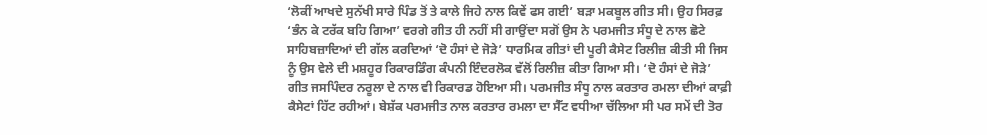‘ਲੋਕੀਂ ਆਖਦੇ ਸੁਨੱਖੀ ਸਾਰੇ ਪਿੰਡ ਤੋਂ ਤੇ ਕਾਲੇ ਜਿਹੇ ਨਾਲ ਕਿਵੇਂ ਫਸ ਗਈ’ ਬੜਾ ਮਕਬੂਲ ਗੀਤ ਸੀ। ਉਹ ਸਿਰਫ਼ ‘ਭੰਨ ਕੇ ਟਰੱਕ ਬਹਿ ਗਿਆ’ ਵਰਗੇ ਗੀਤ ਹੀ ਨਹੀਂ ਸੀ ਗਾਉਂਦਾ ਸਗੋਂ ਉਸ ਨੇ ਪਰਮਜੀਤ ਸੰਧੂ ਦੇ ਨਾਲ ਛੋਟੇ ਸਾਹਿਬਜ਼ਾਦਿਆਂ ਦੀ ਗੱਲ ਕਰਦਿਆਂ ‘ਦੋ ਹੰਸਾਂ ਦੇ ਜੋੜੇ’ ਧਾਰਮਿਕ ਗੀਤਾਂ ਦੀ ਪੂਰੀ ਕੈਸੇਟ ਰਿਲੀਜ਼ ਕੀਤੀ ਸੀ ਜਿਸ ਨੂੰ ਉਸ ਵੇਲੇ ਦੀ ਮਸ਼ਹੂਰ ਰਿਕਾਰਡਿੰਗ ਕੰਪਨੀ ਇੰਦਰਲੋਕ ਵੱਲੋਂ ਰਿਲੀਜ਼ ਕੀਤਾ ਗਿਆ ਸੀ। ‘ਦੋ ਹੰਸਾਂ ਦੇ ਜੋੜੇ’ ਗੀਤ ਜਸਪਿੰਦਰ ਨਰੂਲਾ ਦੇ ਨਾਲ ਵੀ ਰਿਕਾਰਡ ਹੋਇਆ ਸੀ। ਪਰਮਜੀਤ ਸੰਧੂ ਨਾਲ ਕਰਤਾਰ ਰਮਲਾ ਦੀਆਂ ਕਾਫ਼ੀ ਕੈਸੇਟਾਂ ਹਿੱਟ ਰਹੀਆਂ। ਬੇਸ਼ੱਕ ਪਰਮਜੀਤ ਨਾਲ ਕਰਤਾਰ ਰਮਲਾ ਦਾ ਸੈੱਟ ਵਧੀਆ ਚੱਲਿਆ ਸੀ ਪਰ ਸਮੇਂ ਦੀ ਤੋਰ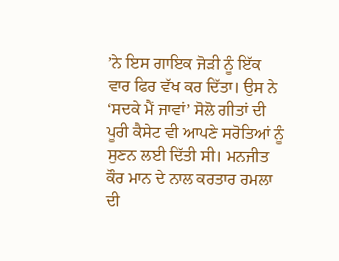’ਨੇ ਇਸ ਗਾਇਕ ਜੋੜੀ ਨੂੰ ਇੱਕ ਵਾਰ ਫਿਰ ਵੱਖ ਕਰ ਦਿੱਤਾ। ਉਸ ਨੇ ‘ਸਦਕੇ ਮੈਂ ਜਾਵਾਂ’ ਸੋਲੋ ਗੀਤਾਂ ਦੀ ਪੂਰੀ ਕੈਸੇਟ ਵੀ ਆਪਣੇ ਸਰੋਤਿਆਂ ਨੂੰ ਸੁਣਨ ਲਈ ਦਿੱਤੀ ਸੀ। ਮਨਜੀਤ ਕੌਰ ਮਾਨ ਦੇ ਨਾਲ ਕਰਤਾਰ ਰਮਲਾ ਦੀ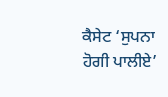ਕੈਸੇਟ ‘ਸੁਪਨਾ ਹੋਗੀ ਪਾਲੀਏ’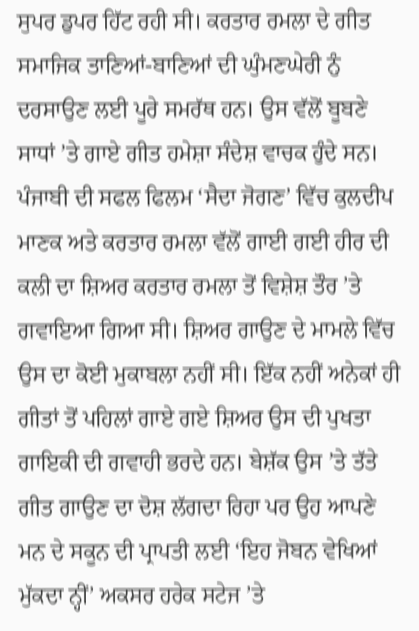ਸੁਪਰ ਡੁਪਰ ਹਿੱਟ ਰਹੀ ਸੀ। ਕਰਤਾਰ ਰਮਲਾ ਦੇ ਗੀਤ ਸਮਾਜਿਕ ਤਾਣਿਆਂ-ਬਾਣਿਆਂ ਦੀ ਘੁੰਮਣਘੇਰੀ ਨੁੰ ਦਰਸਾਉਣ ਲਈ ਪੂਰੇ ਸਮਰੱਥ ਹਨ। ਉਸ ਵੱਲੋਂ ਬੂਬਣੇ ਸਾਧਾਂ ’ਤੇ ਗਾਏ ਗੀਤ ਹਮੇਸ਼ਾ ਸੰਦੇਸ਼ ਵਾਚਕ ਹੁੰਦੇ ਸਨ।
ਪੰਜਾਬੀ ਦੀ ਸਫਲ ਫਿਲਮ ‘ਸੈਦਾ ਜੋਗਣ’ ਵਿੱਚ ਕੁਲਦੀਪ ਮਾਣਕ ਅਤੇ ਕਰਤਾਰ ਰਮਲਾ ਵੱਲੋਂ ਗਾਈ ਗਈ ਹੀਰ ਦੀ ਕਲੀ ਦਾ ਸ਼ਿਅਰ ਕਰਤਾਰ ਰਮਲਾ ਤੋਂ ਵਿਸ਼ੇਸ਼ ਤੌਰ ’ਤੇ ਗਵਾਇਆ ਗਿਆ ਸੀ। ਸ਼ਿਅਰ ਗਾਉਣ ਦੇ ਮਾਮਲੇ ਵਿੱਚ ਉਸ ਦਾ ਕੋਈ ਮੁਕਾਬਲਾ ਨਹੀਂ ਸੀ। ਇੱਕ ਨਹੀਂ ਅਨੇਕਾਂ ਹੀ ਗੀਤਾਂ ਤੋਂ ਪਹਿਲਾਂ ਗਾਏ ਗਏ ਸ਼ਿਅਰ ਉਸ ਦੀ ਪੁਖਤਾ ਗਾਇਕੀ ਦੀ ਗਵਾਹੀ ਭਰਦੇ ਹਨ। ਬੇਸ਼ੱਕ ਉਸ ’ਤੇ ਤੱਤੇ ਗੀਤ ਗਾਉਣ ਦਾ ਦੋਸ਼ ਲੱਗਦਾ ਰਿਹਾ ਪਰ ਉਹ ਆਪਣੇ ਮਨ ਦੇ ਸਕੂਨ ਦੀ ਪ੍ਰਾਪਤੀ ਲਈ ‘ਇਹ ਜੋਬਨ ਵੇਖਿਆਂ ਮੁੱਕਦਾ ਨ੍ਹੀਂ’ ਅਕਸਰ ਹਰੇਕ ਸਟੇਜ ’ਤੇ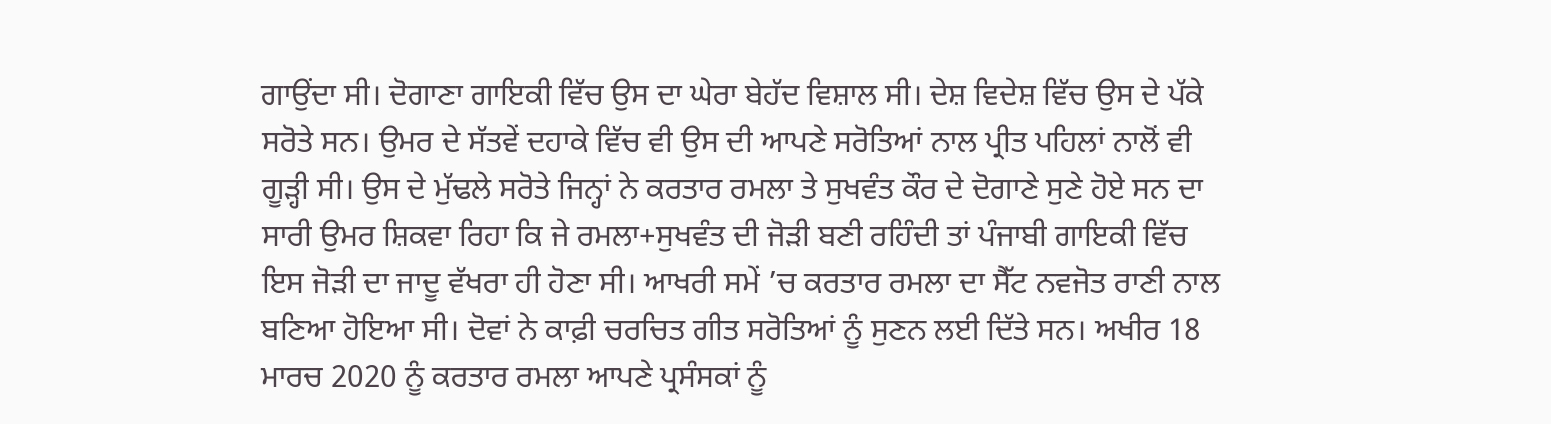ਗਾਉਂਦਾ ਸੀ। ਦੋਗਾਣਾ ਗਾਇਕੀ ਵਿੱਚ ਉਸ ਦਾ ਘੇਰਾ ਬੇਹੱਦ ਵਿਸ਼ਾਲ ਸੀ। ਦੇਸ਼ ਵਿਦੇਸ਼ ਵਿੱਚ ਉਸ ਦੇ ਪੱਕੇ ਸਰੋਤੇ ਸਨ। ਉਮਰ ਦੇ ਸੱਤਵੇਂ ਦਹਾਕੇ ਵਿੱਚ ਵੀ ਉਸ ਦੀ ਆਪਣੇ ਸਰੋਤਿਆਂ ਨਾਲ ਪ੍ਰੀਤ ਪਹਿਲਾਂ ਨਾਲੋਂ ਵੀ ਗੂੜ੍ਹੀ ਸੀ। ਉਸ ਦੇ ਮੁੱਢਲੇ ਸਰੋਤੇ ਜਿਨ੍ਹਾਂ ਨੇ ਕਰਤਾਰ ਰਮਲਾ ਤੇ ਸੁਖਵੰਤ ਕੌਰ ਦੇ ਦੋਗਾਣੇ ਸੁਣੇ ਹੋਏ ਸਨ ਦਾ ਸਾਰੀ ਉਮਰ ਸ਼ਿਕਵਾ ਰਿਹਾ ਕਿ ਜੇ ਰਮਲਾ+ਸੁਖਵੰਤ ਦੀ ਜੋੜੀ ਬਣੀ ਰਹਿੰਦੀ ਤਾਂ ਪੰਜਾਬੀ ਗਾਇਕੀ ਵਿੱਚ ਇਸ ਜੋੜੀ ਦਾ ਜਾਦੂ ਵੱਖਰਾ ਹੀ ਹੋਣਾ ਸੀ। ਆਖਰੀ ਸਮੇਂ ’ਚ ਕਰਤਾਰ ਰਮਲਾ ਦਾ ਸੈੱਟ ਨਵਜੋਤ ਰਾਣੀ ਨਾਲ ਬਣਿਆ ਹੋਇਆ ਸੀ। ਦੋਵਾਂ ਨੇ ਕਾਫ਼ੀ ਚਰਚਿਤ ਗੀਤ ਸਰੋਤਿਆਂ ਨੂੰ ਸੁਣਨ ਲਈ ਦਿੱਤੇ ਸਨ। ਅਖੀਰ 18 ਮਾਰਚ 2020 ਨੂੰ ਕਰਤਾਰ ਰਮਲਾ ਆਪਣੇ ਪ੍ਰਸੰਸਕਾਂ ਨੂੰ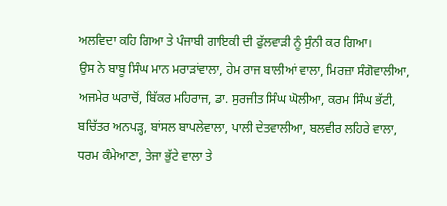ਅਲਵਿਦਾ ਕਹਿ ਗਿਆ ਤੇ ਪੰਜਾਬੀ ਗਾਇਕੀ ਦੀ ਫੁੱਲਵਾੜੀ ਨੂੰ ਸੁੰਨੀ ਕਰ ਗਿਆ।
ਉਸ ਨੇ ਬਾਬੂ ਸਿੰਘ ਮਾਨ ਮਰਾੜਾਂਵਾਲਾ, ਹੇਮ ਰਾਜ ਬਾਲੀਆਂ ਵਾਲਾ, ਮਿਰਜ਼ਾ ਸੰਗੋਵਾਲੀਆ, ਅਜਮੇਰ ਘਰਾਚੋਂ, ਬਿੱਕਰ ਮਹਿਰਾਜ, ਡਾ. ਸੁਰਜੀਤ ਸਿੰਘ ਘੋਲੀਆ, ਕਰਮ ਸਿੰਘ ਭੱਟੀ, ਬਚਿੱਤਰ ਅਨਪੜ੍ਹ, ਬਾਂਸਲ ਬਾਪਲੇਵਾਲਾ, ਪਾਲੀ ਦੇਤਵਾਲੀਆ, ਬਲਵੀਰ ਲਹਿਰੇ ਵਾਲਾ, ਧਰਮ ਕੰਮੇਆਣਾ, ਤੇਜਾ ਭੁੱਟੇ ਵਾਲਾ ਤੇ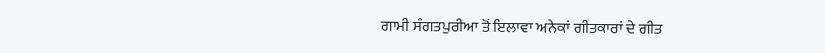ਗਾਮੀ ਸੰਗਤਪੁਰੀਆ ਤੋਂ ਇਲਾਵਾ ਅਨੇਕਾਂ ਗੀਤਕਾਰਾਂ ਦੇ ਗੀਤ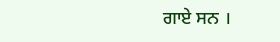ਗਾਏ ਸਨ ।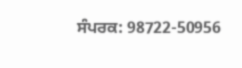ਸੰਪਰਕ: 98722-50956